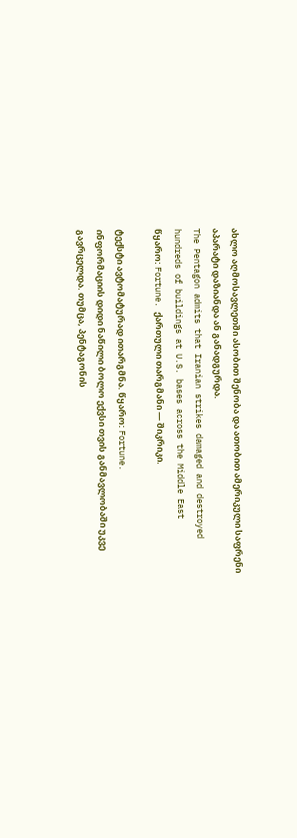ახლო აღმოსავლეთში ასობით შენობა და ათობით ამერიკული საფრენი აპარატი დაზიანდა ან განადგურდა.
The Pentagon admits that Iranian strikes damaged and destroyed hundreds of buildings at U.S. bases across the Middle East
წყარო: Fortune. ქართული თარგმანი — შიკრიკი.

ტექსტი ავტომატურად ითარგმნა. წყარო: Fortune.
ინფორმაციის დიდი ნაწილი ბოლო ექვსი თვის განმავლობაში უკვე გავრცელდა. თუმცა, პენტაგონის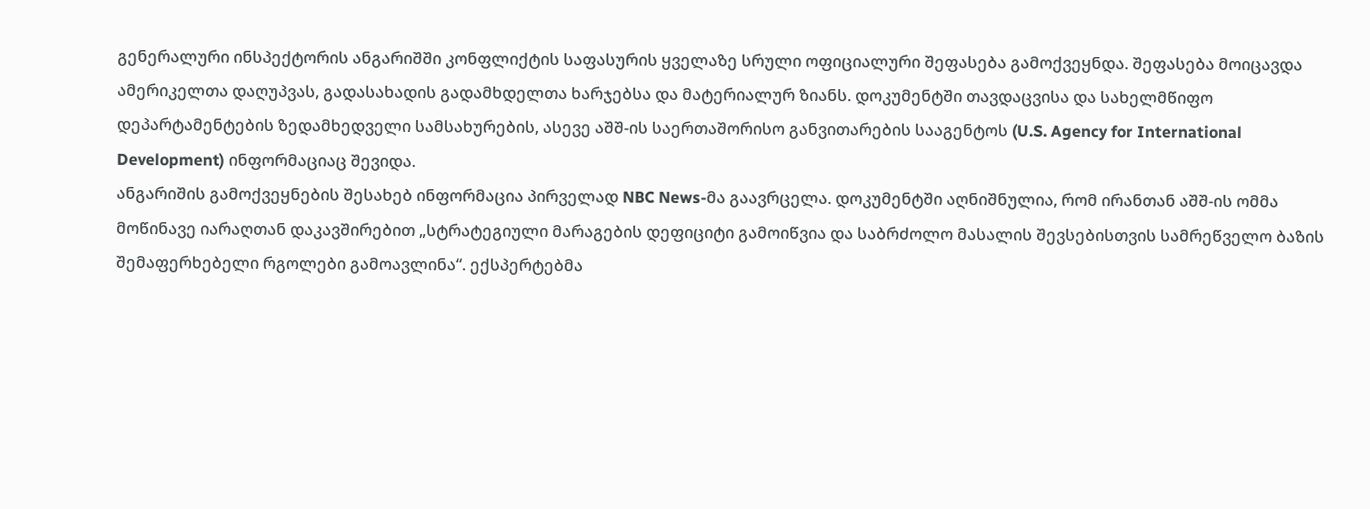გენერალური ინსპექტორის ანგარიშში კონფლიქტის საფასურის ყველაზე სრული ოფიციალური შეფასება გამოქვეყნდა. შეფასება მოიცავდა ამერიკელთა დაღუპვას, გადასახადის გადამხდელთა ხარჯებსა და მატერიალურ ზიანს. დოკუმენტში თავდაცვისა და სახელმწიფო დეპარტამენტების ზედამხედველი სამსახურების, ასევე აშშ-ის საერთაშორისო განვითარების სააგენტოს (U.S. Agency for International Development) ინფორმაციაც შევიდა.
ანგარიშის გამოქვეყნების შესახებ ინფორმაცია პირველად NBC News-მა გაავრცელა. დოკუმენტში აღნიშნულია, რომ ირანთან აშშ-ის ომმა მოწინავე იარაღთან დაკავშირებით „სტრატეგიული მარაგების დეფიციტი გამოიწვია და საბრძოლო მასალის შევსებისთვის სამრეწველო ბაზის შემაფერხებელი რგოლები გამოავლინა“. ექსპერტებმა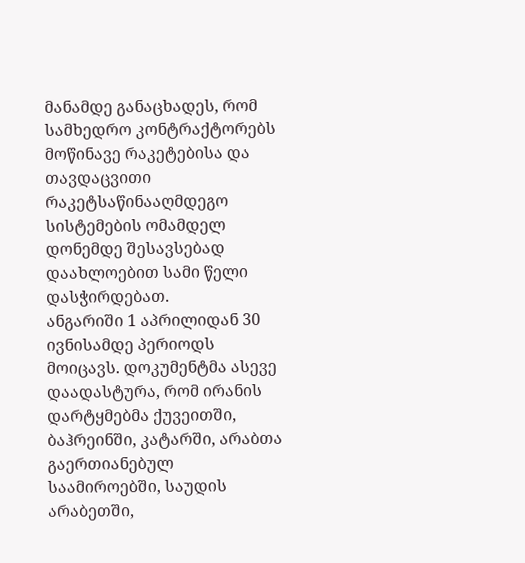მანამდე განაცხადეს, რომ სამხედრო კონტრაქტორებს მოწინავე რაკეტებისა და თავდაცვითი რაკეტსაწინააღმდეგო სისტემების ომამდელ დონემდე შესავსებად დაახლოებით სამი წელი დასჭირდებათ.
ანგარიში 1 აპრილიდან 30 ივნისამდე პერიოდს მოიცავს. დოკუმენტმა ასევე დაადასტურა, რომ ირანის დარტყმებმა ქუვეითში, ბაჰრეინში, კატარში, არაბთა გაერთიანებულ საამიროებში, საუდის არაბეთში,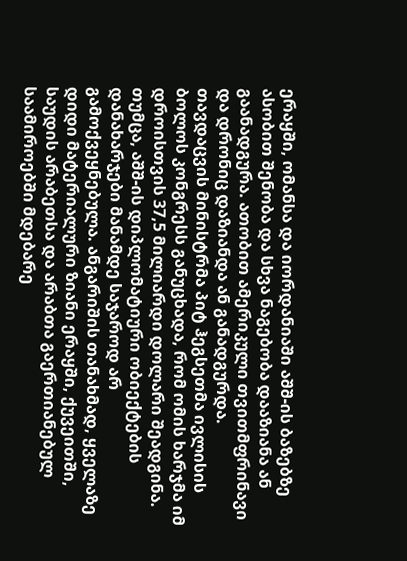ერაყში, ომანსა და იორდანიაში აშშ-ის ბაზებზე ასობით შენობა და სხვა ნაგებობა დააზიანა ან გაანადგურა. ათობით ამერიკული თვითმფრინავი და დრონიც დაზიანდა ან განადგურდა.
თავდაცვის მინისტრმა პიტ ჰეგსეთმა ივლისის ბოლოს კონგრესს განუცხადა, რომ ომის ხარჯმა იმ დროისთვის 37,5 მილიარდი დოლარი შეადგინა.
თუმცა, აშშ-ის დიპლომატიური ობიექტების დანახარჯები მანამდე საჯაროდ არ გამოქვეყნებულა. ანგარიშის თანახმად, ყველაზე დიდი მატერიალური ზიანი ერაყში, ქუვეითში, საუდის არაბეთსა და არაბთა გაერთიანებულ საამიროებში მდებარე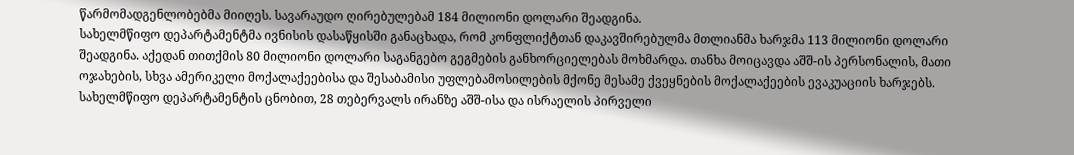წარმომადგენლობებმა მიიღეს. სავარაუდო ღირებულებამ 184 მილიონი დოლარი შეადგინა.
სახელმწიფო დეპარტამენტმა ივნისის დასაწყისში განაცხადა, რომ კონფლიქტთან დაკავშირებულმა მთლიანმა ხარჯმა 113 მილიონი დოლარი შეადგინა. აქედან თითქმის 80 მილიონი დოლარი საგანგებო გეგმების განხორციელებას მოხმარდა. თანხა მოიცავდა აშშ-ის პერსონალის, მათი ოჯახების, სხვა ამერიკელი მოქალაქეებისა და შესაბამისი უფლებამოსილების მქონე მესამე ქვეყნების მოქალაქეების ევაკუაციის ხარჯებს.
სახელმწიფო დეპარტამენტის ცნობით, 28 თებერვალს ირანზე აშშ-ისა და ისრაელის პირველი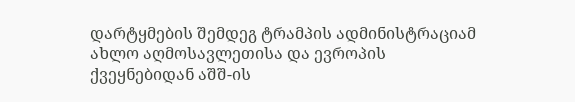დარტყმების შემდეგ ტრამპის ადმინისტრაციამ ახლო აღმოსავლეთისა და ევროპის ქვეყნებიდან აშშ-ის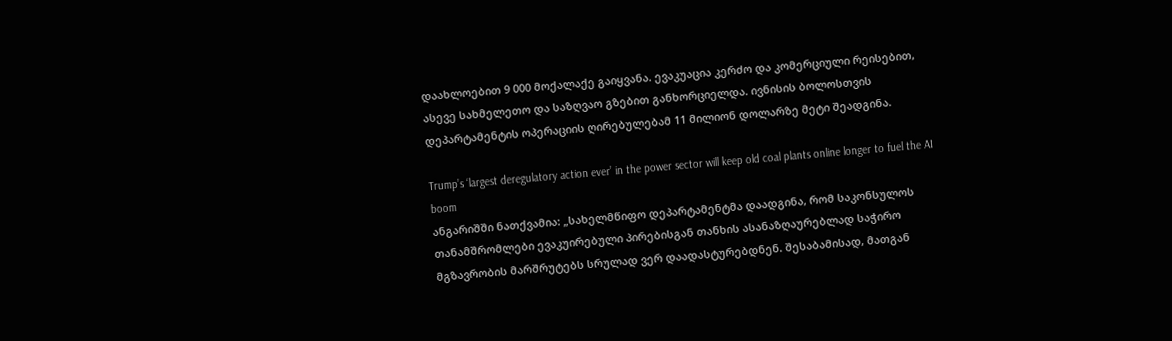დაახლოებით 9 000 მოქალაქე გაიყვანა. ევაკუაცია კერძო და კომერციული რეისებით, ასევე სახმელეთო და საზღვაო გზებით განხორციელდა. ივნისის ბოლოსთვის დეპარტამენტის ოპერაციის ღირებულებამ 11 მილიონ დოლარზე მეტი შეადგინა.

Trump’s ‘largest deregulatory action ever’ in the power sector will keep old coal plants online longer to fuel the AI boom
ანგარიშში ნათქვამია: „სახელმწიფო დეპარტამენტმა დაადგინა, რომ საკონსულოს თანამშრომლები ევაკუირებული პირებისგან თანხის ასანაზღაურებლად საჭირო მგზავრობის მარშრუტებს სრულად ვერ დაადასტურებდნენ. შესაბამისად, მათგან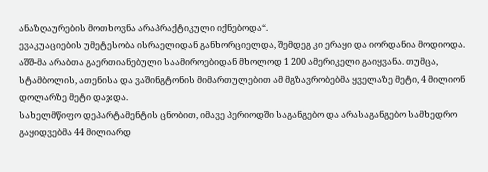ანაზღაურების მოთხოვნა არაპრაქტიკული იქნებოდა“.
ევაკუაციების უმეტესობა ისრაელიდან განხორციელდა, შემდეგ კი ერაყი და იორდანია მოდიოდა. აშშ-მა არაბთა გაერთიანებული საამიროებიდან მხოლოდ 1 200 ამერიკელი გაიყვანა. თუმცა, სტამბოლის, ათენისა და ვაშინგტონის მიმართულებით ამ მგზავრობებმა ყველაზე მეტი, 4 მილიონ დოლარზე მეტი დაჯდა.
სახელმწიფო დეპარტამენტის ცნობით, იმავე პერიოდში საგანგებო და არასაგანგებო სამხედრო გაყიდვებმა 44 მილიარდ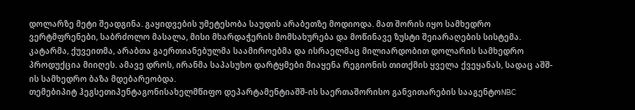დოლარზე მეტი შეადგინა. გაყიდვების უმეტესობა საუდის არაბეთზე მოდიოდა. მათ შორის იყო სამხედრო ვერტმფრენები, საბრძოლო მასალა, მისი მხარდაჭერის მომსახურება და მოწინავე ზუსტი შეიარაღების სისტემა.
კატარმა, ქუვეითმა, არაბთა გაერთიანებულმა საამიროებმა და ისრაელმაც მილიარდობით დოლარის სამხედრო პროდუქცია მიიღეს. ამავე დროს, ირანმა საპასუხო დარტყმები მიაყენა რეგიონის თითქმის ყველა ქვეყანას, სადაც აშშ-ის სამხედრო ბაზა მდებარეობდა.
თემებიპიტ ჰეგსეთიპენტაგონისახელმწიფო დეპარტამენტიაშშ-ის საერთაშორისო განვითარების სააგენტოNBC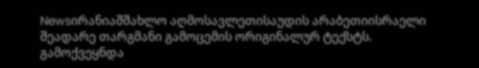Newsირანიაშშახლო აღმოსავლეთისაუდის არაბეთიისრაელი
შეადარე თარგმანი გამოცემის ორიგინალურ ტექსტს.
გამოქვეყნდა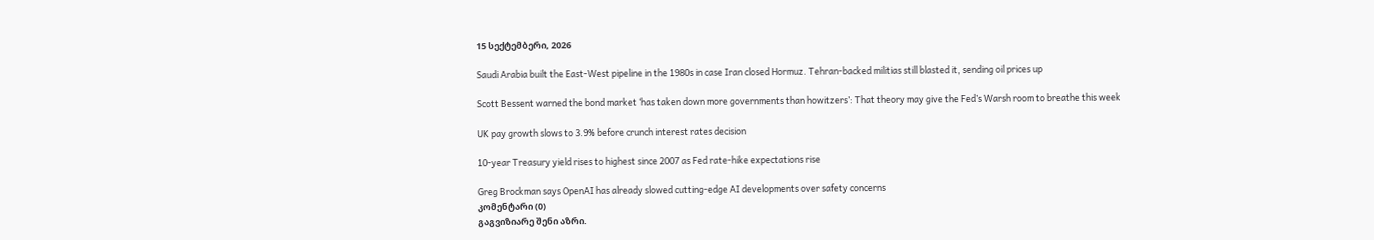15 სექტემბერი, 2026

Saudi Arabia built the East-West pipeline in the 1980s in case Iran closed Hormuz. Tehran-backed militias still blasted it, sending oil prices up

Scott Bessent warned the bond market ‘has taken down more governments than howitzers’: That theory may give the Fed’s Warsh room to breathe this week

UK pay growth slows to 3.9% before crunch interest rates decision

10-year Treasury yield rises to highest since 2007 as Fed rate-hike expectations rise

Greg Brockman says OpenAI has already slowed cutting-edge AI developments over safety concerns
კომენტარი (0)
გაგვიზიარე შენი აზრი.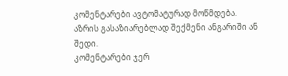კომენტარები ავტომატურად მოწმდება.
აზრის გასაზიარებლად შექმენი ანგარიში ან შედი.
კომენტარები ჯერ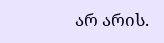არ არის.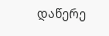დაწერე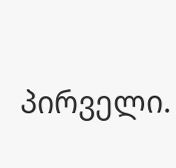პირველი.